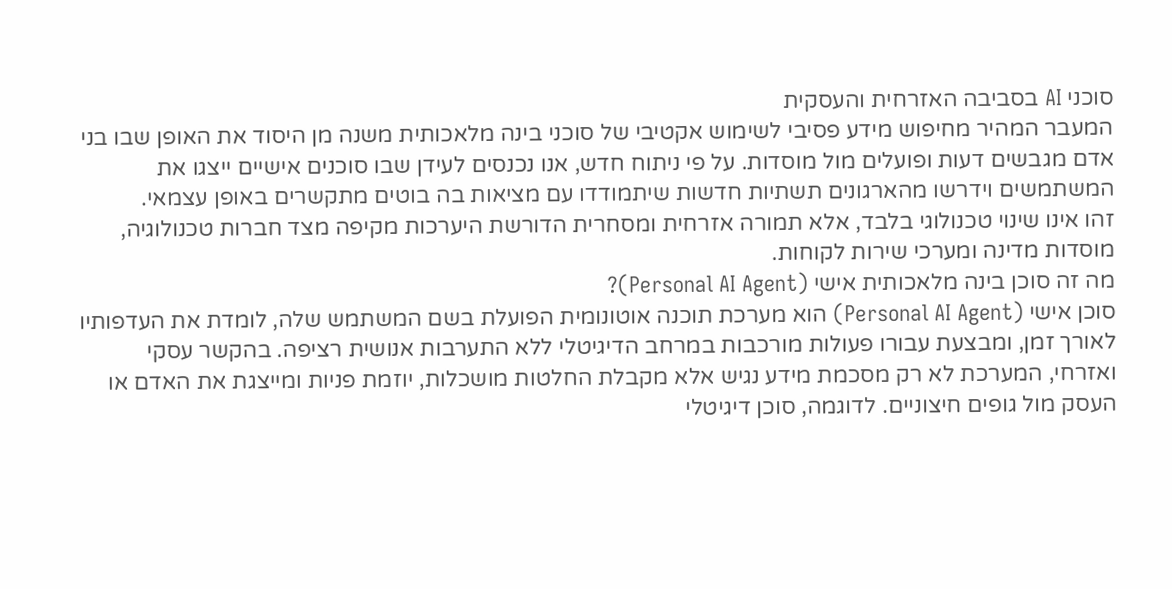סוכני AI בסביבה האזרחית והעסקית
המעבר המהיר מחיפוש מידע פסיבי לשימוש אקטיבי של סוכני בינה מלאכותית משנה מן היסוד את האופן שבו בני אדם מגבשים דעות ופועלים מול מוסדות. על פי ניתוח חדש, אנו נכנסים לעידן שבו סוכנים אישיים ייצגו את המשתמשים וידרשו מהארגונים תשתיות חדשות שיתמודדו עם מציאות בה בוטים מתקשרים באופן עצמאי.
זהו אינו שינוי טכנולוגי בלבד, אלא תמורה אזרחית ומסחרית הדורשת היערכות מקיפה מצד חברות טכנולוגיה, מוסדות מדינה ומערכי שירות לקוחות.
מה זה סוכן בינה מלאכותית אישי (Personal AI Agent)?
סוכן אישי (Personal AI Agent) הוא מערכת תוכנה אוטונומית הפועלת בשם המשתמש שלה, לומדת את העדפותיו לאורך זמן, ומבצעת עבורו פעולות מורכבות במרחב הדיגיטלי ללא התערבות אנושית רציפה. בהקשר עסקי ואזרחי, המערכת לא רק מסכמת מידע נגיש אלא מקבלת החלטות מושכלות, יוזמת פניות ומייצגת את האדם או העסק מול גופים חיצוניים. לדוגמה, סוכן דיגיטלי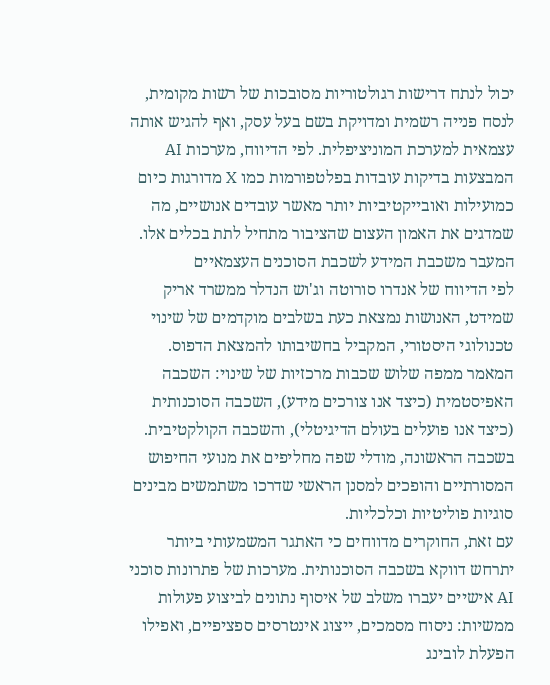יכול לנתח דרישות רגולטוריות מסובכות של רשות מקומית, לנסח פנייה רשמית ומדויקת בשם בעל עסק, ואף להגיש אותה עצמאית למערכת המוניציפלית. לפי הדיווח, מערכות AI המבצעות בדיקות עובדות בפלטפורמות כמו X מדורגות כיום כמועילות ואובייקטיביות יותר מאשר עובדים אנושיים, מה שמדגים את האמון העצום שהציבור מתחיל לתת בכלים אלו.
המעבר משכבת המידע לשכבת הסוכנים העצמאיים
לפי הדיווח של אנדרו סורוטה וג'וש הנדלר ממשרד אריק שמידט, האנושות נמצאת כעת בשלבים מוקדמים של שינוי טכנולוגי היסטורי, המקביל בחשיבותו להמצאת הדפוס. המאמר ממפה שלוש שכבות מרכזיות של שינוי: השכבה האפיסטמית (כיצד אנו צורכים מידע), השכבה הסוכנותית (כיצד אנו פועלים בעולם הדיגיטלי), והשכבה הקולקטיבית. בשכבה הראשונה, מודלי שפה מחליפים את מנועי החיפוש המסורתיים והופכים למסנן הראשי שדרכו משתמשים מבינים סוגיות פוליטיות וכלכליות.
עם זאת, החוקרים מדווחים כי האתגר המשמעותי ביותר יתרחש דווקא בשכבה הסוכנותית. מערכות של פתרונות סוכני AI אישיים יעברו משלב של איסוף נתונים לביצוע פעולות ממשיות: ניסוח מסמכים, ייצוג אינטרסים ספציפיים, ואפילו הפעלת לובינג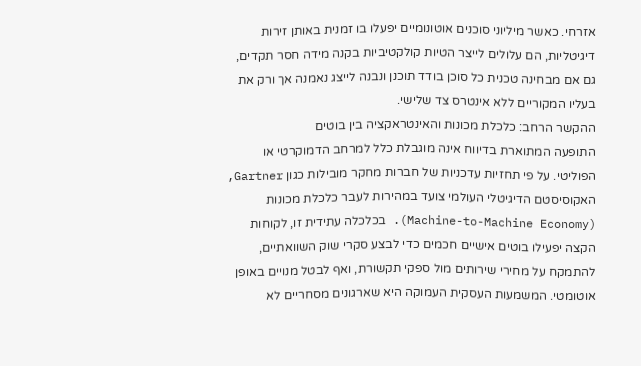אזרחי. כאשר מיליוני סוכנים אוטונומיים יפעלו בו זמנית באותן זירות דיגיטליות, הם עלולים לייצר הטיות קולקטיביות בקנה מידה חסר תקדים, גם אם מבחינה טכנית כל סוכן בודד תוכנן ונבנה לייצג נאמנה אך ורק את בעליו המקוריים ללא אינטרס צד שלישי.
ההקשר הרחב: כלכלת מכונות והאינטראקציה בין בוטים
התופעה המתוארת בדיווח אינה מוגבלת כלל למרחב הדמוקרטי או הפוליטי. על פי תחזיות עדכניות של חברות מחקר מובילות כגון Gartner, האקוסיסטם הדיגיטלי העולמי צועד במהירות לעבר כלכלת מכונות (Machine-to-Machine Economy). בכלכלה עתידית זו, לקוחות הקצה יפעילו בוטים אישיים חכמים כדי לבצע סקרי שוק השוואתיים, להתמקח על מחירי שירותים מול ספקי תקשורת, ואף לבטל מנויים באופן אוטומטי. המשמעות העסקית העמוקה היא שארגונים מסחריים לא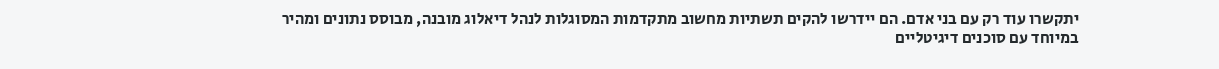יתקשרו עוד רק עם בני אדם. הם יידרשו להקים תשתיות מחשוב מתקדמות המסוגלות לנהל דיאלוג מובנה, מבוסס נתונים ומהיר במיוחד עם סוכנים דיגיטליים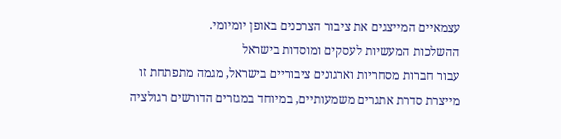עצמאיים המייצגים את ציבור הצרכנים באופן יומיומי.
ההשלכות המעשיות לעסקים ומוסדות בישראל
עבור חברות מסחריות וארגונים ציבוריים בישראל, מגמה מתפתחת זו מייצרת סדרת אתגרים משמעותיים, במיוחד במגזרים הדורשים רגולציה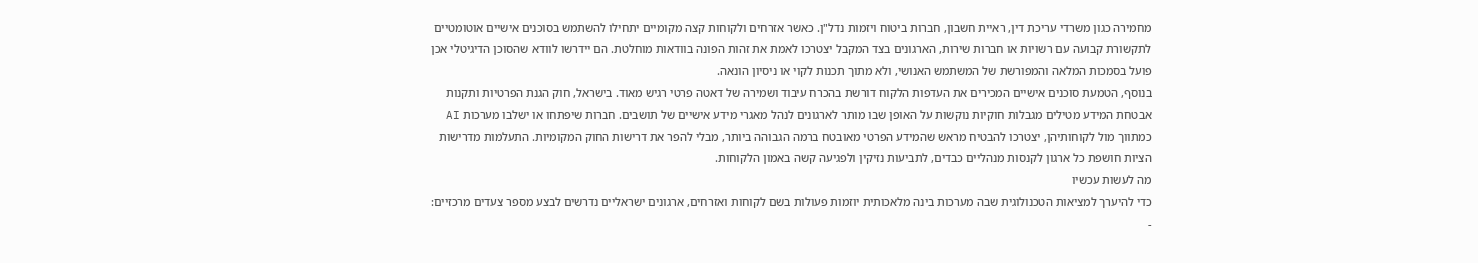מחמירה כגון משרדי עריכת דין, ראיית חשבון, חברות ביטוח ויזמות נדל"ן. כאשר אזרחים ולקוחות קצה מקומיים יתחילו להשתמש בסוכנים אישיים אוטומטיים לתקשורת קבועה עם רשויות או חברות שירות, הארגונים בצד המקבל יצטרכו לאמת את זהות הפונה בוודאות מוחלטת. הם יידרשו לוודא שהסוכן הדיגיטלי אכן פועל בסמכות המלאה והמפורשת של המשתמש האנושי, ולא מתוך תכנות לקוי או ניסיון הונאה.
בנוסף, הטמעת סוכנים אישיים המכירים את העדפות הלקוח דורשת בהכרח עיבוד ושמירה של דאטה פרטי רגיש מאוד. בישראל, חוק הגנת הפרטיות ותקנות אבטחת המידע מטילים מגבלות חוקיות נוקשות על האופן שבו מותר לארגונים לנהל מאגרי מידע אישיים של תושבים. חברות שיפתחו או ישלבו מערכות AI כמתווך מול לקוחותיהן, יצטרכו להבטיח מראש שהמידע הפרטי מאובטח ברמה הגבוהה ביותר, מבלי להפר את דרישות החוק המקומיות. התעלמות מדרישות הציות חושפת כל ארגון לקנסות מנהליים כבדים, לתביעות נזיקין ולפגיעה קשה באמון הלקוחות.
מה לעשות עכשיו
כדי להיערך למציאות הטכנולוגית שבה מערכות בינה מלאכותית יוזמות פעולות בשם לקוחות ואזרחים, ארגונים ישראליים נדרשים לבצע מספר צעדים מרכזיים:
-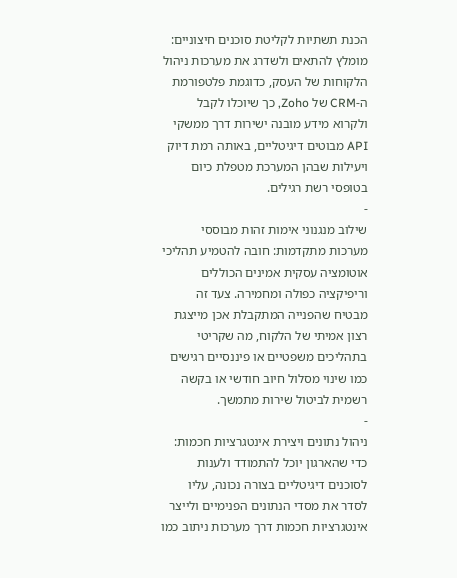הכנת תשתיות לקליטת סוכנים חיצוניים: מומלץ להתאים ולשדרג את מערכות ניהול הלקוחות של העסק, כדוגמת פלטפורמת ה-CRM של Zoho, כך שיוכלו לקבל ולקרוא מידע מובנה ישירות דרך ממשקי API מבוטים דיגיטליים, באותה רמת דיוק ויעילות שבהן המערכת מטפלת כיום בטופסי רשת רגילים.
-
שילוב מנגנוני אימות זהות מבוססי מערכות מתקדמות: חובה להטמיע תהליכי אוטומציה עסקית אמינים הכוללים וריפיקציה כפולה ומחמירה. צעד זה מבטיח שהפנייה המתקבלת אכן מייצגת רצון אמיתי של הלקוח, מה שקריטי בתהליכים משפטיים או פיננסיים רגישים כמו שינוי מסלול חיוב חודשי או בקשה רשמית לביטול שירות מתמשך.
-
ניהול נתונים ויצירת אינטגרציות חכמות: כדי שהארגון יוכל להתמודד ולענות לסוכנים דיגיטליים בצורה נכונה, עליו לסדר את מסדי הנתונים הפנימיים ולייצר אינטגרציות חכמות דרך מערכות ניתוב כמו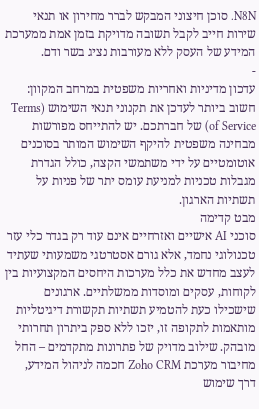N8N. סוכן חיצוני המבקש לברר מחירון או תנאי שירות חייב לקבל תשובה מדויקת בזמן אמת ממערכת המידע של העסק ללא מעורבות נציג בשר ודם.
-
עדכון מדיניות ואחריות משפטית במרחב המקוון: חשוב ביותר לעדכן את תקנוני תנאי השימוש (Terms of Service) של חברתכם. יש להתייחס מפורשות מבחינה משפטית להיקף השימוש המותר בסוכנים אוטומטיים על ידי משתמשי הקצה, כולל הגדרת מגבלות טכניות למניעת עומס יתר של פניות על תשתיות הארגון.
מבט קדימה
סוכני AI אישיים ואזרחיים אינם עוד רק בגדר כלי עזר טכנולוגי נחמד, אלא גורם אסטרטגי משמעותי שעתיד לעצב מחדש את כלל מערכות היחסים המקצועיות בין לקוחות, עסקים ומוסדות ממשלתיים. ארגונים שישכילו כעת להטמיע תשתיות תקשורת דיגיטליות מותאמות לתקופה זו, יזכו ללא ספק ביתרון תחרותי מובהק. שילוב מדויק של פתרונות מתקדמים – החל מחיבור מערכת Zoho CRM חכמה לניהול המידע, דרך שימוש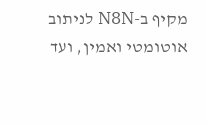מקיף ב-N8N לניתוב אוטומטי ואמין, ועד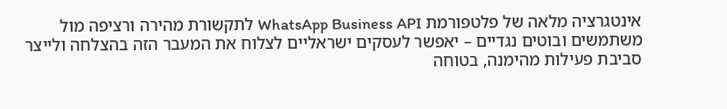אינטגרציה מלאה של פלטפורמת WhatsApp Business API לתקשורת מהירה ורציפה מול משתמשים ובוטים נגדיים – יאפשר לעסקים ישראליים לצלוח את המעבר הזה בהצלחה ולייצר סביבת פעילות מהימנה, בטוחה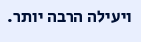ויעילה הרבה יותר.